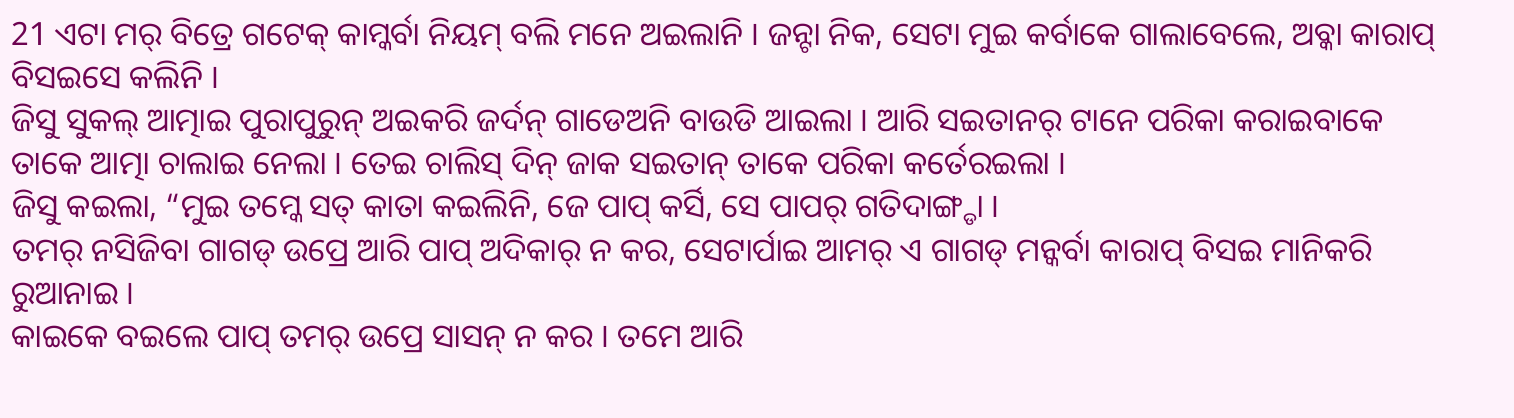21 ଏଟା ମର୍ ବିତ୍ରେ ଗଟେକ୍ କାମ୍କର୍ବା ନିୟମ୍ ବଲି ମନେ ଅଇଲାନି । ଜନ୍ଟା ନିକ, ସେଟା ମୁଇ କର୍ବାକେ ଗାଲାବେଲେ, ଅବ୍କା କାରାପ୍ ବିସଇସେ କଲିନି ।
ଜିସୁ ସୁକଲ୍ ଆତ୍ମାଇ ପୁରାପୁରୁନ୍ ଅଇକରି ଜର୍ଦନ୍ ଗାଡେଅନି ବାଉଡି ଆଇଲା । ଆରି ସଇତାନର୍ ଟାନେ ପରିକା କରାଇବାକେ ତାକେ ଆତ୍ମା ଚାଲାଇ ନେଲା । ତେଇ ଚାଲିସ୍ ଦିନ୍ ଜାକ ସଇତାନ୍ ତାକେ ପରିକା କର୍ତେରଇଲା ।
ଜିସୁ କଇଲା, “ମୁଇ ତମ୍କେ ସତ୍ କାତା କଇଲିନି, ଜେ ପାପ୍ କର୍ସି, ସେ ପାପର୍ ଗତିଦାଙ୍ଗ୍ଡା ।
ତମର୍ ନସିଜିବା ଗାଗଡ୍ ଉପ୍ରେ ଆରି ପାପ୍ ଅଦିକାର୍ ନ କର, ସେଟାର୍ପାଇ ଆମର୍ ଏ ଗାଗଡ୍ ମନ୍କର୍ବା କାରାପ୍ ବିସଇ ମାନିକରି ରୁଆନାଇ ।
କାଇକେ ବଇଲେ ପାପ୍ ତମର୍ ଉପ୍ରେ ସାସନ୍ ନ କର । ତମେ ଆରି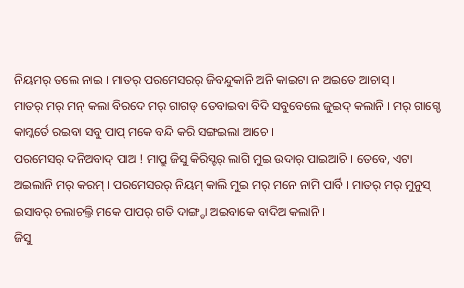ନିୟମର୍ ତଲେ ନାଇ । ମାତର୍ ପରମେସରର୍ ଜିବନ୍ଦୁକାନି ଅନି କାଇଟା ନ ଅଇତେ ଆଚାସ୍ ।
ମାତର୍ ମର୍ ମନ୍ କଲା ବିରଦେ ମର୍ ଗାଗଡ୍ ତେବାଇବା ବିଦି ସବୁବେଲେ ଜୁଇଦ୍ କଲାନି । ମର୍ ଗାଗ୍ଡେ କାମ୍କର୍ତେ ରଇବା ସବୁ ପାପ୍ ମକେ ବନ୍ଦି କରି ସଙ୍ଗଇଲା ଆଚେ ।
ପରମେସର୍ ଦନିଅବାଦ୍ ପାଅ ! ମାପ୍ରୁ ଜିସୁ କିରିସ୍ଟର୍ ଲାଗି ମୁଇ ଉଦାର୍ ପାଇଆଚି । ତେବେ, ଏଟା ଅଇଲାନି ମର୍ କରମ୍ । ପରମେସରର୍ ନିୟମ୍ କାଲି ମୁଇ ମର୍ ମନେ ନାମି ପାର୍ବି । ମାତର୍ ମର୍ ମୁନୁସ୍ ଇସାବର୍ ଚଲାଚଲ୍ତି ମକେ ପାପର୍ ଗତି ଦାଙ୍ଗ୍ଡା ଅଇବାକେ ବାଦିଅ କଲାନି ।
ଜିସୁ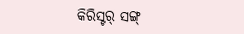କିରିସ୍ଟର୍ ସଙ୍ଗ୍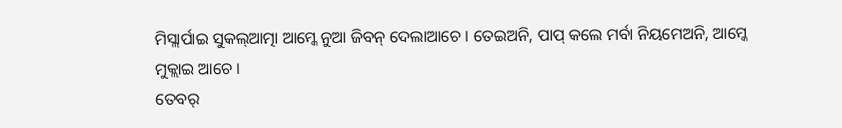ମିସ୍ଲାର୍ପାଇ ସୁକଲ୍ଆତ୍ମା ଆମ୍କେ ନୁଆ ଜିବନ୍ ଦେଲାଆଚେ । ତେଇଅନି, ପାପ୍ କଲେ ମର୍ବା ନିୟମେଅନି, ଆମ୍କେ ମୁକ୍ଲାଇ ଆଚେ ।
ତେବର୍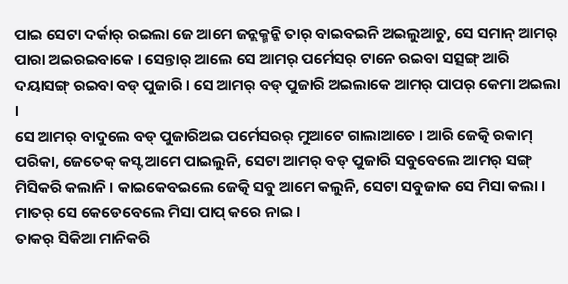ପାଇ ସେଟା ଦର୍କାର୍ ରଇଲା ଜେ ଆମେ ଜନ୍ଲକ୍ମନ୍କି ତାର୍ ବାଇବଇନି ଅଇଲୁଆଚୁ, ସେ ସମାନ୍ ଆମର୍ ପାରା ଅଇରଇବାକେ । ସେନ୍ତାର୍ ଆଲେ ସେ ଆମର୍ ପର୍ମେସର୍ ଟାନେ ରଇବା ସତ୍ସଙ୍ଗ୍ ଆରି ଦୟାସଙ୍ଗ୍ ରଇବା ବଡ୍ ପୁଜାରି । ସେ ଆମର୍ ବଡ୍ ପୁଜାରି ଅଇଲାକେ ଆମର୍ ପାପର୍ କେମା ଅଇଲା ।
ସେ ଆମର୍ ବାଦୁଲେ ବଡ୍ ପୁଜାରିଅଇ ପର୍ମେସରର୍ ମୁଆଟେ ଗାଲାଆଚେ । ଆରି ଜେତ୍କି ରକାମ୍ ପରିକା, ଜେତେକ୍ କସ୍ଟ ଆମେ ପାଇଲୁନି, ସେଟା ଆମର୍ ବଡ୍ ପୁଜାରି ସବୁବେଲେ ଆମର୍ ସଙ୍ଗ୍ ମିସିକରି କଲାନି । କାଇକେବଇଲେ ଜେତ୍କି ସବୁ ଆମେ କଲୁନି, ସେଟା ସବୁଜାକ ସେ ମିସା କଲା । ମାତର୍ ସେ କେଡେବେଲେ ମିସା ପାପ୍ କରେ ନାଇ ।
ତାକର୍ ସିକିଆ ମାନିକରି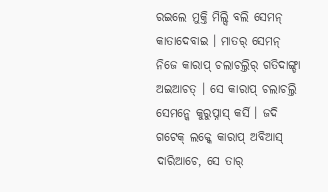ରଇଲେ ମୁକ୍ତି ମିଲ୍ସି ବଲି ସେମନ୍ କାତାଦେବାଇ । ମାତର୍ ସେମନ୍ ନିଜେ କାରାପ୍ ଚଲାଚଲ୍ତିର୍ ଗତିଦାଙ୍ଗ୍ଡା ଅଇଆଚତ୍ । ସେ କାରାପ୍ ଚଲାଚଲ୍ତି ସେମନ୍କେ କୁରୁପ୍ନାସ୍ କର୍ସି । ଜଦି ଗଟେକ୍ ଲକ୍କେ କାରାପ୍ ଅବିଆସ୍ ଦାରିଆଚେ, ସେ ତାର୍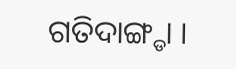ଗତିଦାଙ୍ଗ୍ଡା ।